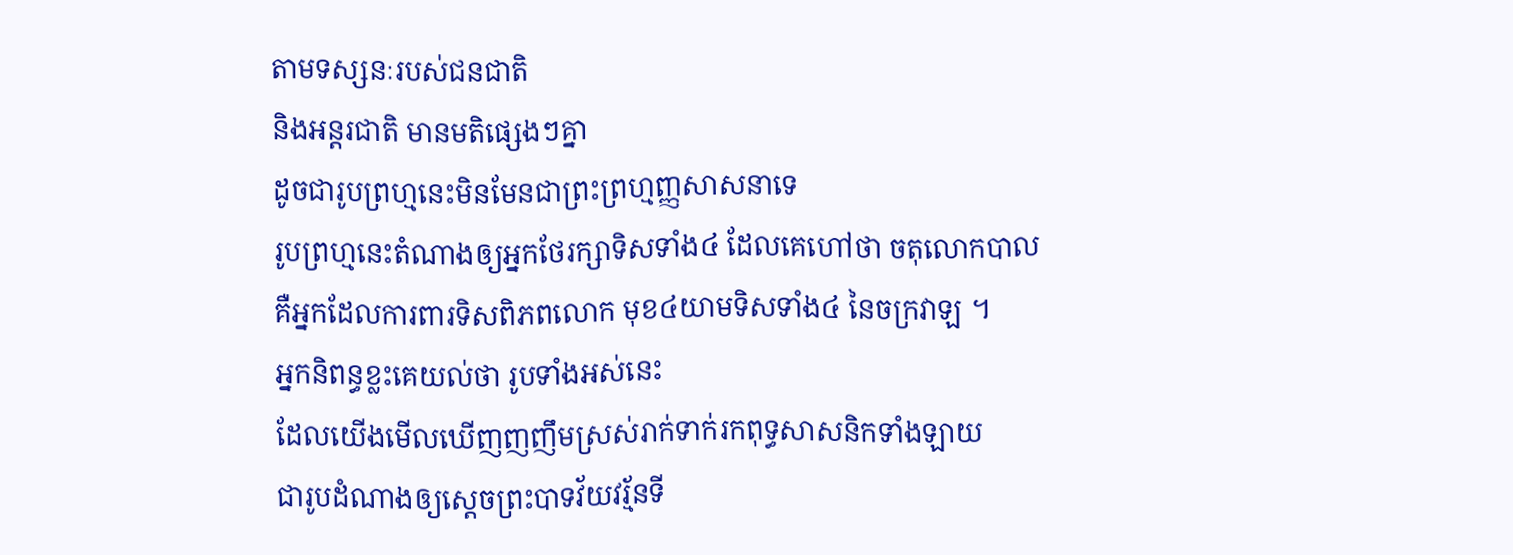តាមទស្សនៈរបស់ជនជាតិ
និងអន្តរជាតិ មានមតិផ្សេងៗគ្នា
ដូចជារូបព្រហ្មនេះមិនមែនជាព្រះព្រហ្មញ្ញសាសនាទេ
រូបព្រហ្មនេះតំណាងឲ្យអ្នកថែរក្សាទិសទាំង៤ ដែលគេហៅថា ចតុលោកបាល
គឺអ្នកដែលការពារទិសពិភពលោក មុខ៤យាមទិសទាំង៤ នៃចក្រវាឡ ។
អ្នកនិពន្ធខ្លះគេយល់ថា រូបទាំងអស់នេះ
ដែលយើងមើលឃើញញញឹមស្រស់រាក់ទាក់រកពុទ្ធសាសនិកទាំងឡាយ
ជារូបដំណាងឲ្យស្តេចព្រះបាទវ័យវរ្ម័នទី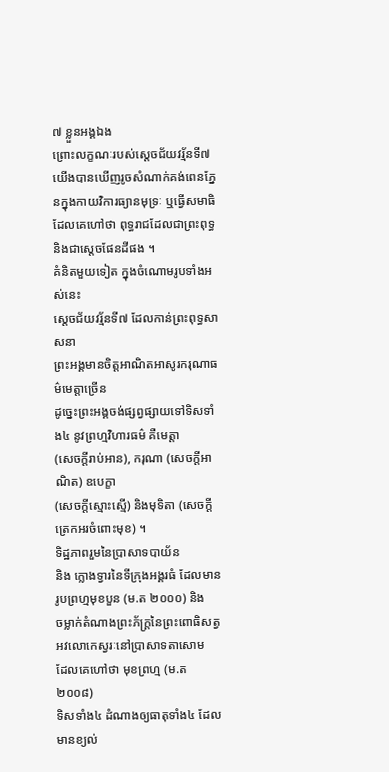៧ ខ្លួនអង្គឯង
ព្រោះលក្ខណៈរបស់ស្តេចជ័យវរ្ម័នទី៧
យើងបានឃើញរូចសំណាក់គង់ពេនភ្នែនក្នុងកាយវិការធ្យានមុទ្រៈ ឬធ្វើសមាធិ
ដែលគេហៅថា ពុទ្ធរាជដែលជាព្រះពុទ្ធ និងជាស្តេចផែនដីផង ។
គំនិតមួយទៀត ក្នុងចំណោមរូបទាំងអស់នេះ
ស្តេចជ័យវរ្ម័នទី៧ ដែលកាន់ព្រះពុទ្ធសាសនា
ព្រះអង្គមានចិត្តអាណិតអាសូរករុណាធម៌មេត្តាច្រើន
ដូច្នេះព្រះអង្គចង់ផ្សព្វផ្សាយទៅទិសទាំង៤ នូវព្រហ្មវិហារធម៌ គឺមេត្តា
(សេចក្តីរាប់អាន), ករុណា (សេចក្តីអាណិត) ឧបេក្ខា
(សេចក្តីស្មោះស្មើ) និងមុទិតា (សេចក្តីត្រេកអរចំពោះមុខ) ។
ទិដ្ឋភាពរួមនៃប្រាសាទបាយ័ន
និង ក្លោងទ្វារនៃទីក្រុងអង្គរធំ ដែលមានរូបព្រហ្មមុខបួន (ម.ត ២០០០) និង
ចម្លាក់តំណាងព្រះភ័ក្ត្រនៃព្រះពោធិសត្វអវលោកេស្វរៈនៅប្រាសាទតាសោម
ដែលគេហៅថា មុខព្រហ្ម (ម.ត ២០០៨)
ទិសទាំង៤ ដំណាងឲ្យធាតុទាំង៤ ដែលមានខ្យល់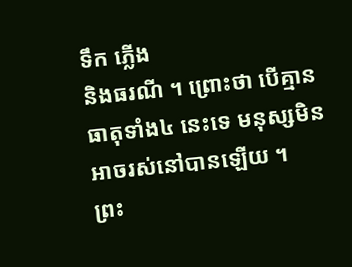ទឹក ភ្លើង
និងធរណី ។ ព្រោះថា បើគ្មានធាតុទាំង៤ នេះទេ មនុស្សមិនអាចរស់នៅបានឡើយ ។
ព្រះ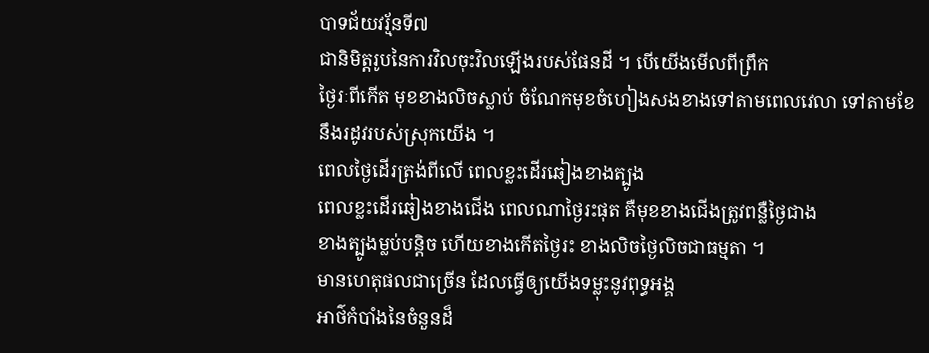បាទជ័យវរ្ម័នទី៧
ជានិមិត្តរូបនៃការវិលចុះវិលឡើងរបស់ផែនដី ។ បើយើងមើលពីព្រឹក
ថ្ងៃរៈពីកើត មុខខាងលិចស្លាប់ ចំណែកមុខចំហៀងសងខាងទៅតាមពេលវេលា ទៅតាមខែ
នឹងរដូវរបស់ស្រុកយើង ។
ពេលថ្ងៃដើរត្រង់ពីលើ ពេលខ្លះដើរឆៀងខាងត្បូង
ពេលខ្លះដើរឆៀងខាងជើង ពេលណាថ្ងៃរះផុត គឺមុខខាងជើងត្រូវពន្លឺថ្ងៃជាង
ខាងត្បូងម្លប់បន្តិច ហើយខាងកើតថ្ងៃរះ ខាងលិចថ្ងៃលិចជាធម្មតា ។
មានហេតុផលជាច្រើន ដែលធ្វើឲ្យយើងទម្លុះនូវពុទ្ធអង្គ
អាថ៌កំបាំងនៃចំនួនដ៏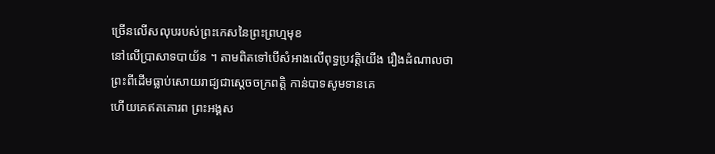ច្រើនលើសលុបរបស់ព្រះកេសនៃព្រះព្រហ្មមុខ
នៅលើប្រាសាទបាយ័ន ។ តាមពិតទៅបើសំអាងលើពុទ្ធប្រវត្តិយើង រឿងដំណាលថា
ព្រះពីដើមធ្លាប់សោយរាជ្យជាស្តេចចក្រពត្តិ កាន់បាទសូមទានគេ
ហើយគេឥតគោរព ព្រះអង្គស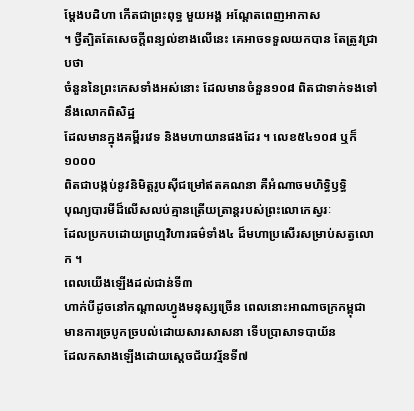ម្តែងបដិហា កើតជាព្រះពុទ្ធ មួយអង្គ អណ្តែតពេញអាកាស
។ ថ្វីត្បិតតែសេចក្តីពន្យល់ខាងលើនេះ គេអាចទទួលយកបាន តែត្រូវជ្រាបថា
ចំនួននៃព្រះកេសទាំងអស់នោះ ដែលមានចំនួន១០៨ ពិតជាទាក់ទងទៅនឹងលោកពិសិដ្ឋ
ដែលមានក្នុងគម្ពីរវេទ និងមហាយានផងដែរ ។ លេខ៥៤១០៨ ឬក៏ ១០០០
ពិតជាបង្កប់នូវនិមិត្តរូបស៊ីជម្រៅឥតគណនា គឺអំណាចមហិទ្ធិឫទ្ធិ
បុណ្យបារមីដ៏លើសលប់គ្មានត្រើយត្រាន្តរបស់ព្រះលោកេស្វរៈ
ដែលប្រកបដោយព្រហ្មវិហារធម៌ទាំង៤ ដ៏មហាប្រសើរសម្រាប់សត្វលោក ។
ពេលយើងឡើងដល់ជាន់ទី៣
ហាក់បីដូចនៅកណ្តាលហ្វូងមនុស្សច្រើន ពេលនោះអាណាចក្រកម្ពុជា
មានការច្របូកច្របល់ដោយសារសាសនា ទើបប្រាសាទបាយ័ន
ដែលកសាងឡើងដោយស្តេចជ័យវរ្ម័នទី៧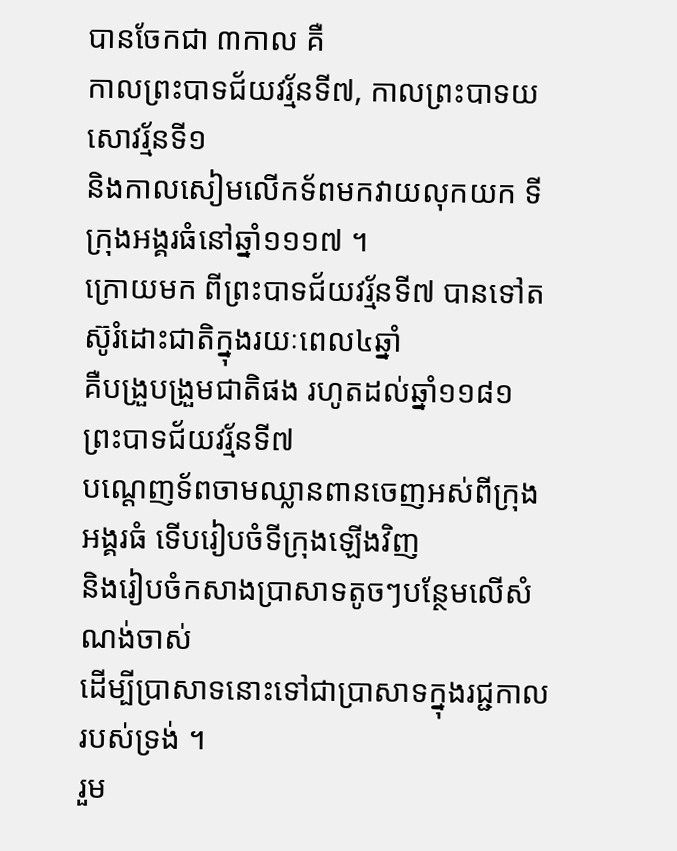បានចែកជា ៣កាល គឺ
កាលព្រះបាទជ័យវរ្ម័នទី៧, កាលព្រះបាទយសោវរ្ម័នទី១
និងកាលសៀមលើកទ័ពមកវាយលុកយក ទីក្រុងអង្គរធំនៅឆ្នាំ១១១៧ ។
ក្រោយមក ពីព្រះបាទជ័យវរ្ម័នទី៧ បានទៅតស៊ូរំដោះជាតិក្នុងរយៈពេល៤ឆ្នាំ
គឺបង្រួបង្រួមជាតិផង រហូតដល់ឆ្នាំ១១៨១ ព្រះបាទជ័យវរ្ម័នទី៧
បណ្តេញទ័ពចាមឈ្លានពានចេញអស់ពីក្រុងអង្គរធំ ទើបរៀបចំទីក្រុងឡើងវិញ
និងរៀបចំកសាងប្រាសាទតូចៗបន្ថែមលើសំណង់ចាស់
ដើម្បីប្រាសាទនោះទៅជាប្រាសាទក្នុងរជ្ជកាលរបស់ទ្រង់ ។
រួម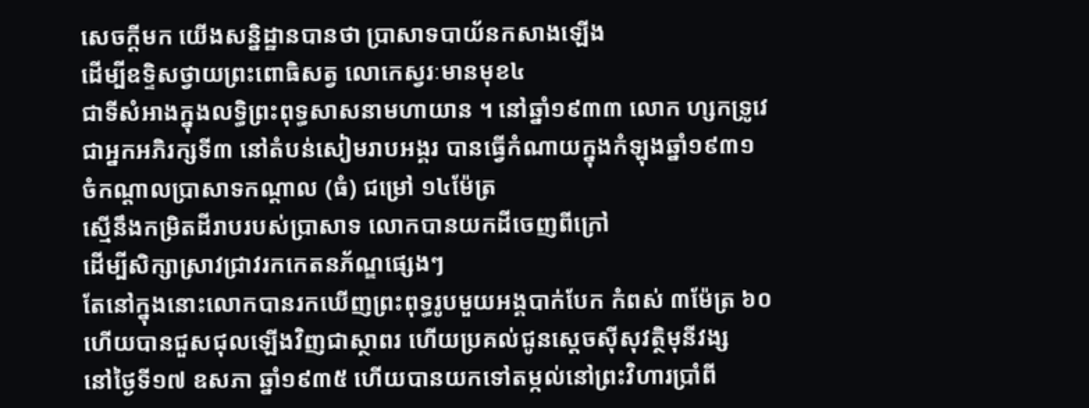សេចក្តីមក យើងសន្និដ្ឋានបានថា ប្រាសាទបាយ័នកសាងឡើង
ដើម្បីឧទ្ទិសថ្វាយព្រះពោធិសត្វ លោកេស្វរៈមានមុខ៤
ជាទីសំអាងក្នុងលទ្ធិព្រះពុទ្ធសាសនាមហាយាន ។ នៅឆ្នាំ១៩៣៣ លោក ហ្សកទ្រូវេ
ជាអ្នកអភិរក្សទី៣ នៅតំបន់សៀមរាបអង្គរ បានធ្វើកំណាយក្នុងកំឡុងឆ្នាំ១៩៣១
ចំកណ្តាលប្រាសាទកណ្តាល (ធំ) ជម្រៅ ១៤ម៉ែត្រ
ស្មើនឹងកម្រិតដីរាបរបស់ប្រាសាទ លោកបានយកដីចេញពីក្រៅ
ដើម្បីសិក្សាស្រាវជ្រាវរកកេតនភ័ណ្ឌផ្សេងៗ
តែនៅក្នុងនោះលោកបានរកឃើញព្រះពុទ្ធរូបមួយអង្គបាក់បែក កំពស់ ៣ម៉ែត្រ ៦០
ហើយបានជួសជុលឡើងវិញជាស្ថាពរ ហើយប្រគល់ជូនស្តេចស៊ីសុវត្ថិមុនីវង្ស
នៅថ្ងៃទី១៧ ឧសភា ឆ្នាំ១៩៣៥ ហើយបានយកទៅតម្កល់នៅព្រះវិហារប្រាំពី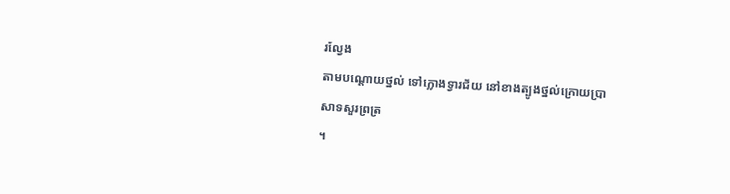រល្វែង
តាមបណ្តោយថ្នល់ ទៅក្លោងទ្វារជ័យ នៅខាងត្បូងថ្នល់ក្រោយប្រាសាទសួរព្រត្រ
។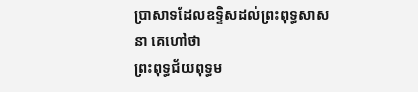ប្រាសាទដែលឧទ្ទិសដល់ព្រះពុទ្ធសាសនា គេហៅថា
ព្រះពុទ្ធជ័យពុទ្ធម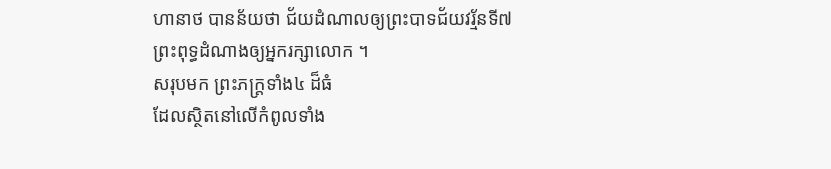ហានាថ បានន័យថា ជ័យដំណាលឲ្យព្រះបាទជ័យវរ្ម័នទី៧
ព្រះពុទ្ធដំណាងឲ្យអ្នករក្សាលោក ។
សរុបមក ព្រះភក្ត្រទាំង៤ ដ៏ធំ
ដែលស្ថិតនៅលើកំពូលទាំង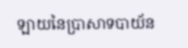ឡាយនៃប្រាសាទបាយ័ន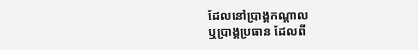ដែលនៅប្រាង្គកណ្តាល
ឬប្រាង្គប្រធាន ដែលពី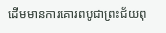ដើមមានការគោរពបូជាព្រះជ័យពុ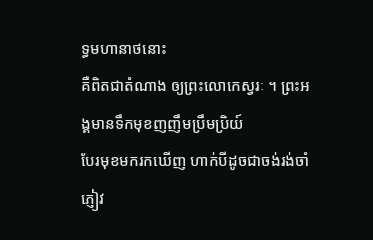ទ្ធមហានាថនោះ
គឺពិតជាតំណាង ឲ្យព្រះលោកេស្វរៈ ។ ព្រះអង្គមានទឹកមុខញញឹមប្រឹមប្រិយ៍
បែរមុខមករកឃើញ ហាក់បីដូចជាចង់រង់ចាំភ្ញៀវ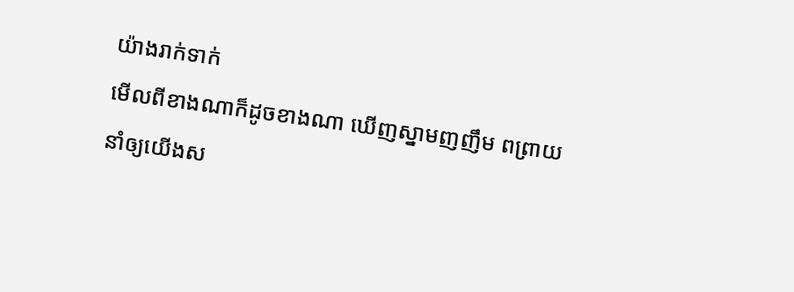យ៉ាងរាក់ទាក់
មើលពីខាងណាក៏ដូចខាងណា ឃើញស្នាមញញឹម ពព្រាយ
នាំឲ្យយើងស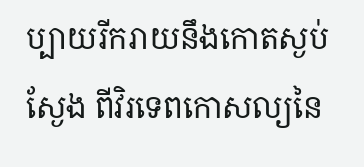ប្បាយរីករាយនឹងកោតស្ងប់ស្ងែង ពីវិរទេពកោសល្យនៃ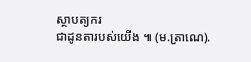ស្ថាបត្យករ
ជាដូនតារបស់យើង ៕ (ម.ត្រាណេ).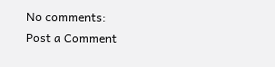No comments:
Post a Comment